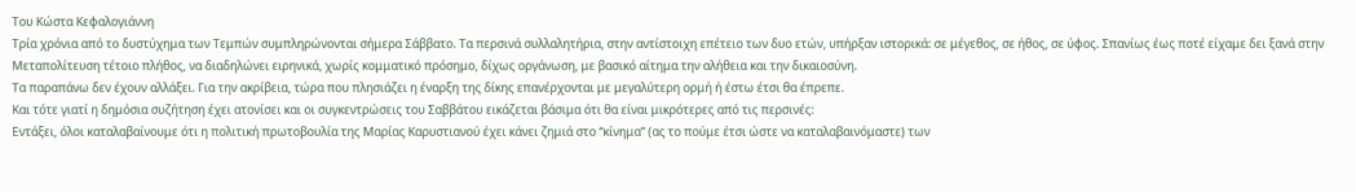Του Κώστα Κεφαλογιάννη
Τρία χρόνια από το δυστύχημα των Τεμπών συμπληρώνονται σήμερα Σάββατο. Τα περσινά συλλαλητήρια, στην αντίστοιχη επέτειο των δυο ετών, υπήρξαν ιστορικά: σε μέγεθος, σε ήθος, σε ύφος. Σπανίως έως ποτέ είχαμε δει ξανά στην Μεταπολίτευση τέτοιο πλήθος, να διαδηλώνει ειρηνικά, χωρίς κομματικό πρόσημο, δίχως οργάνωση, με βασικό αίτημα την αλήθεια και την δικαιοσύνη.
Τα παραπάνω δεν έχουν αλλάξει. Για την ακρίβεια, τώρα που πλησιάζει η έναρξη της δίκης επανέρχονται με μεγαλύτερη ορμή ή έστω έτσι θα έπρεπε.
Και τότε γιατί η δημόσια συζήτηση έχει ατονίσει και οι συγκεντρώσεις του Σαββάτου εικάζεται βάσιμα ότι θα είναι μικρότερες από τις περσινές:
Εντάξει, όλοι καταλαβαίνουμε ότι η πολιτική πρωτοβουλία της Μαρίας Καρυστιανού έχει κάνει ζημιά στο “κίνημα” (ας το πούμε έτσι ώστε να καταλαβαινόμαστε) των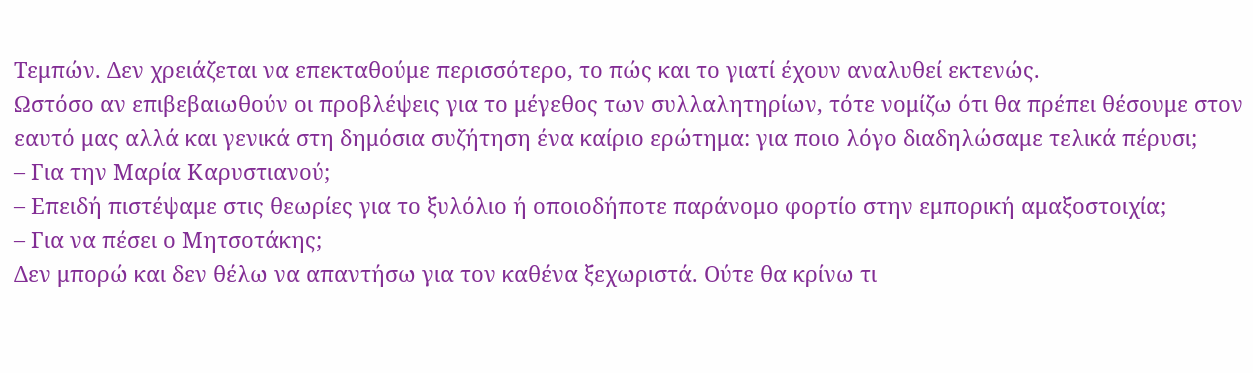Τεμπών. Δεν χρειάζεται να επεκταθούμε περισσότερο, το πώς και το γιατί έχουν αναλυθεί εκτενώς.
Ωστόσο αν επιβεβαιωθούν οι προβλέψεις για το μέγεθος των συλλαλητηρίων, τότε νομίζω ότι θα πρέπει θέσουμε στον εαυτό μας αλλά και γενικά στη δημόσια συζήτηση ένα καίριο ερώτημα: για ποιο λόγο διαδηλώσαμε τελικά πέρυσι;
– Για την Μαρία Καρυστιανού;
– Επειδή πιστέψαμε στις θεωρίες για το ξυλόλιο ή οποιοδήποτε παράνομο φορτίο στην εμπορική αμαξοστοιχία;
– Για να πέσει ο Μητσοτάκης;
Δεν μπορώ και δεν θέλω να απαντήσω για τον καθένα ξεχωριστά. Ούτε θα κρίνω τι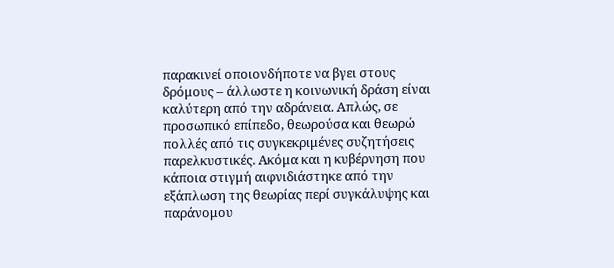παρακινεί οποιονδήποτε να βγει στους δρόμους – άλλωστε η κοινωνική δράση είναι καλύτερη από την αδράνεια. Απλώς, σε προσωπικό επίπεδο, θεωρούσα και θεωρώ πολλές από τις συγκεκριμένες συζητήσεις παρελκυστικές. Ακόμα και η κυβέρνηση που κάποια στιγμή αιφνιδιάστηκε από την εξάπλωση της θεωρίας περί συγκάλυψης και παράνομου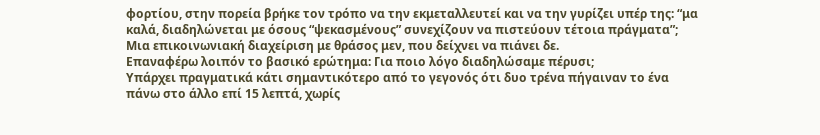φορτίου, στην πορεία βρήκε τον τρόπο να την εκμεταλλευτεί και να την γυρίζει υπέρ της: “μα καλά, διαδηλώνεται με όσους “ψεκασμένους” συνεχίζουν να πιστεύουν τέτοια πράγματα”; Μια επικοινωνιακή διαχείριση με θράσος μεν, που δείχνει να πιάνει δε.
Επαναφέρω λοιπόν το βασικό ερώτημα: Για ποιο λόγο διαδηλώσαμε πέρυσι;
Υπάρχει πραγματικά κάτι σημαντικότερο από το γεγονός ότι δυο τρένα πήγαιναν το ένα πάνω στο άλλο επί 15 λεπτά, χωρίς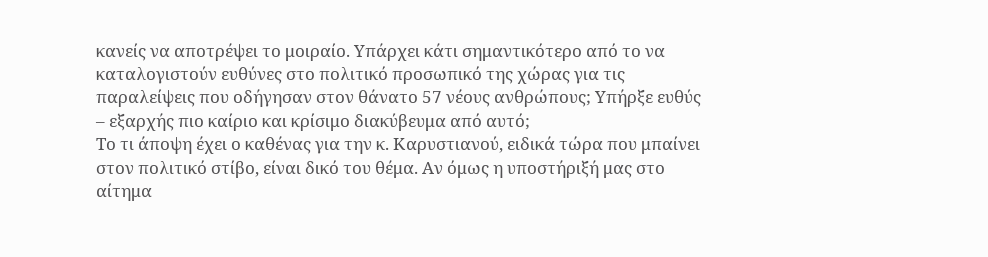κανείς να αποτρέψει το μοιραίο. Υπάρχει κάτι σημαντικότερο από το να καταλογιστούν ευθύνες στο πολιτικό προσωπικό της χώρας για τις παραλείψεις που οδήγησαν στον θάνατο 57 νέους ανθρώπους; Υπήρξε ευθύς – εξαρχής πιο καίριο και κρίσιμο διακύβευμα από αυτό;
Το τι άποψη έχει ο καθένας για την κ. Καρυστιανού, ειδικά τώρα που μπαίνει στον πολιτικό στίβο, είναι δικό του θέμα. Αν όμως η υποστήριξή μας στο αίτημα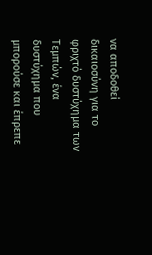να αποδοθεί δικαιοσύνη για το φριχτό δυστύχημα των Τεμπών, ένα δυστύχημα που μπορούσε και έπρεπε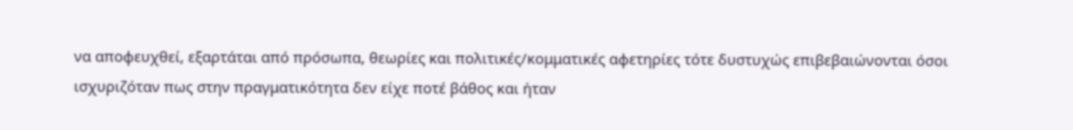να αποφευχθεί, εξαρτάται από πρόσωπα, θεωρίες και πολιτικές/κομματικές αφετηρίες τότε δυστυχώς επιβεβαιώνονται όσοι ισχυριζόταν πως στην πραγματικότητα δεν είχε ποτέ βάθος και ήταν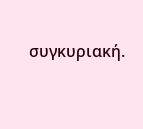συγκυριακή.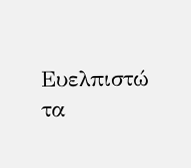Ευελπιστώ τα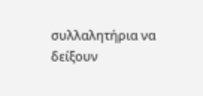συλλαλητήρια να δείξουν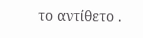το αντίθετο .